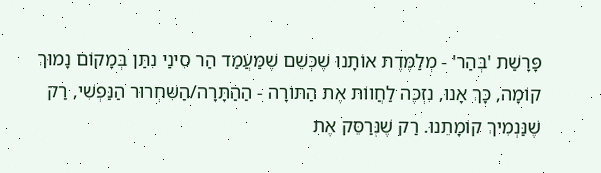פָּרָשַׁת 'בְּהַר' - מְלַמֶּדֶת אוֹתָנוּ שֶׁכְּשֵׁם שֶׁמַּעֲמַד הַר סִינַי נִתַּן בְּמָקוֹם נָמוּךְ קוֹמָה, כָּךְ אָנוּ, נִזְכֶּה לַחֲווֹת אֶת הַתּוֹרָה - הַהַתָּרָה/הַשִּׁחְרוּר הַנַּפְשִׁי, רַק שֶׁנַּנְמִיךְ קוֹמָתֵנוּ. רַק שֶׁנְּרַסֵּק אֶת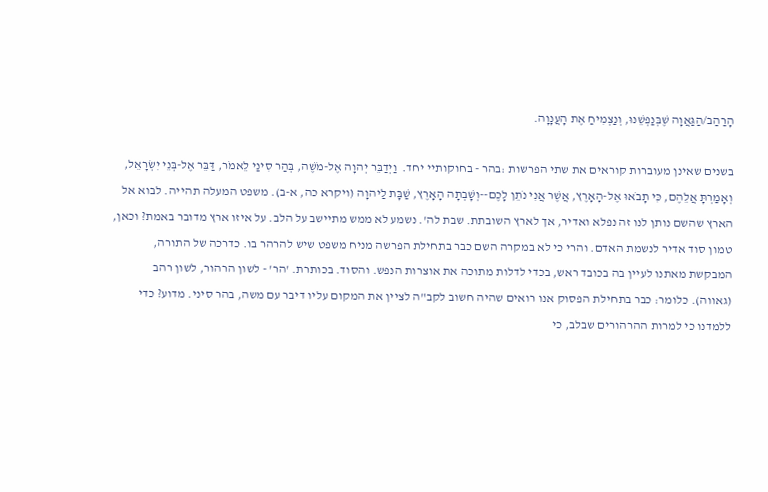הָרַהַב/הַגַּאֲוָה שֶׁבְּנַפְשֵׁנוּ, וְנַצְמִיחַ אֶת הָעֲנָוָה.

בשנים שאינן מעוברות קוראים את שתי הפרשות :בהר - בחוקותיי יחד.  וַיְדַבֵּר יְהוָה אֶל-מֹשֶׁה, בְּהַר סִינַי לֵאמֹר, דַּבֵּר אֶל-בְּנֵי יִשְׂרָאֵל, וְאָמַרְתָּ אֲלֵהֶם, כִּי תָבֹאוּ אֶל-הָאָרֶץ, אֲשֶׁר אֲנִי נֹתֵן לָכֶם--וְשָׁבְתָה הָאָרֶץ, שַׁבָּת לַיהוָה (ויקרא כה, א-ב). משפט המעלה תהייה. לבוא אל הארץ שהשם נותן לנו זה נפלא ואדיר, אך לארץ השובתת. שבת לה'. נשמע לא ממש מתיישב על הלב. על איזו ארץ מדובר באמת? וכאן, טמון סוד אדיר לנשמת האדם. והרי כי לא במקרה השם כבר בתחילת הפרשה מניח משפט שיש להרהר בו. כדרכה של התורה, המבקשת מאתנו לעיין בה בכובד ראש, בכדי לדלות מתוכה את אוצרות הנפש. והסוד. בכותרת. 'הר' - לשון הרהור, לשון רהב (גאווה). כלומר: כבר בתחילת הפסוק אנו רואים שהיה חשוב לקב"ה לציין את המקום עליו דיבר עם משה, בהר סיני. מדוע? כדי ללמדנו כי למרות ההרהורים שבלב, כי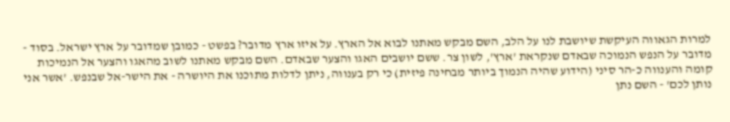למרות הגאווה העיקשת שיושבת לנו על הלב, השם מבקש מאתנו לבוא אל הארץ. על איזו ארץ מדובר? בפשט - כמובן שמדובר על ארץ ישראל. בסוד - מדובר על הנפש הנמוכה שבאדם שנקראת 'ארץ', לשון צר. ששם יושבים האגו והצער שבאדם. השם מבקש מאתנו לשוב מהאגו והצער אל הנמיכות קומה והענווה כ-הר סיני (הידוע שהיה הנמוך ביותר מבחינה פיזית) כי רק בענווה, ניתן לדלות מתוכנו את היושרה - את הישר-אל שבנפש. 'אשר אני נותן לכם' - השם נתן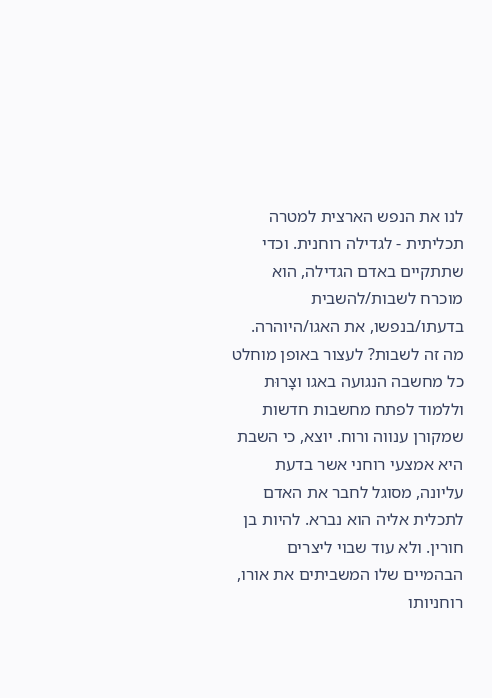לנו את הנפש הארצית למטרה תכליתית - לגדילה רוחנית. וכדי שתתקיים באדם הגדילה, הוא מוכרח לשבות/להשבית בדעתו/בנפשו, את האגו/היוהרה. מה זה לשבות? לעצור באופן מוחלט כל מחשבה הנגועה באגו וצָרוּת וללמוד לפתח מחשבות חדשות שמקורן ענווה ורוח. יוצא, כי השבת היא אמצעי רוחני אשר בדעת עליונה, מסוגל לחבר את האדם לתכלית אליה הוא נברא. להיות בן חורין. ולא עוד שבוי ליצרים הבהמיים שלו המשביתים את אורו, רוחניותו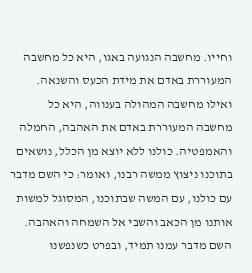וחייו. מחשבה הנגועה באגו, היא כל מחשבה המעוררת באדם את מידת הכעס והשנאה. ואילו מחשבה המהולה בענווה, היא כל מחשבה המעוררת באדם את האהבה, החמלה והאמפטיה. כולנו ללא יוצא מן הכלל, נושאים בתוכנו ניצוץ ממשה רבנו, ואומר: כי השם מדבר עם כולנו, עם המשה שבתוכנו, המסוגל למשות אותנו מן הכאב והשבי אל השמחה והאהבה. השם מדבר עמנו תמיד, ובפרט כשנפשנו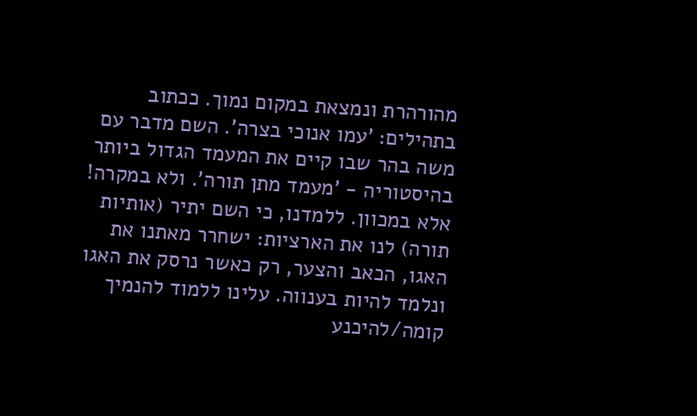מהורהרת ונמצאת במקום נמוך. ככתוב בתהילים: 'עמו אנוכי בצרה'. השם מדבר עם משה בהר שבו קיים את המעמד הגדול ביותר בהיסטוריה - 'מעמד מתן תורה'. ולא במקרה! אלא במכוון. ללמדנו, כי השם יתיר (אותיות תורה) לנו את הארציות: ישחרר מאתנו את האגו, הכאב והצער, רק כאשר נרסק את האגו ונלמד להיות בענווה. עלינו ללמוד להנמיך קומה/להיכנע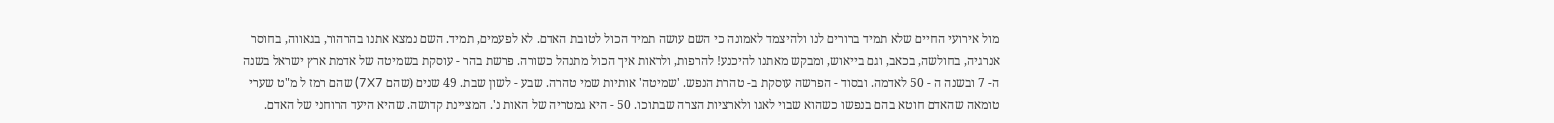מול אירועי החיים שלא תמיד ברורים לנו ולהיצמד לאמונה כי השם עושה תמיד הכול לטובת האדם. לא לפעמים, תמיד. השם נמצא אתנו בהרהור, בגאווה, בחוסר אנרגיה, בחולשה, בכאב, וגם בייאוש, ומבקש מאתנו להיכנע! להרפות, ולראות איך הכול מתנהל כשורה. פרשת בהר - עוסקת בשמיטה של אדמת ארץ ישראל בשנה ה- 7 ובשנה ה - 50 לאדמה. ובסוד - הפרשה עוסקת ב- טהרת הנפש. 'שמיטה' אותיות שמי טהרה. שבע - לשון שבת. 49 שנים (שהם 7X7) שהם רמז ל מ"ט שערי טומאה שהאדם חוטא בהם בנפשו כשהוא שבוי לאגו ולארציות הצרה שבתוכו. 50 - היא גמטריה של האות נ'. המציינת קדושה. שהיא היעד הרוחני של האדם.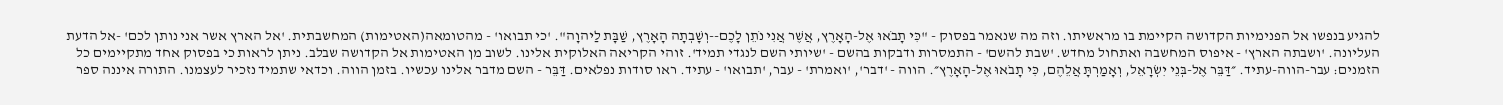להגיע בנפשו אל הפנימיות הקדושה הקיימת בו מראשיתו. וזה מה שנאמר בפסוק - "כִּי תָבֹאוּ אֶל-הָאָרֶץ, אֲשֶׁר אֲנִי נֹתֵן לָכֶם--וְשָׁבְתָה הָאָרֶץ, שַׁבָּת לַיהוָה". 'כי תבואו' - מהטומאה(האטימות) המחשבתית. 'אל הארץ אשר אני נותן לכם' -אל הדעת העליונה. 'ושבתה הארץ' - איפוס המחשבה ואתחול מחדש. 'שבת להשם' - התמסרות ודבקות בהשם - 'שיותי השם לנגדי תמיד'. זוהי הקריאה האלוקית אלינו. לשוב מן האטימות אל הקדושה שבלב. ניתן לראות כי בפסוק אחד מתקיימים כל הזמנים: עבר-הווה-עתיד. ״דַּבֵּר אֶל-בְּנֵי יִשְׂרָאֵל, וְאָמַרְתָּ אֲלֵהֶם, כִּי תָבֹאוּ אֶל-הָאָרֶץ״. הווה - 'דבר', 'ואמרת' - עבר, 'תבואו' - עתיד. ראו סודות נפלאים. דַּבֵּר - השם מדבר אלינו עכשיו. בזמן הווה. וכדאי שתמיד נזכיר לעצמנו. התורה איננה ספר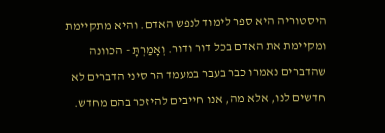היסטוריה היא ספר לימוד לנפש האדם. והיא מתקיימת ומקיימת את האדם בכל דור ודור. וְאָמַרְתָּ - הכוונה שהדברים נאמרו כבר בעבר במעמד הר סיני הדברים לא חדשים לנו, אלא מה, אנו חייבים להיזכר בהם מחדש.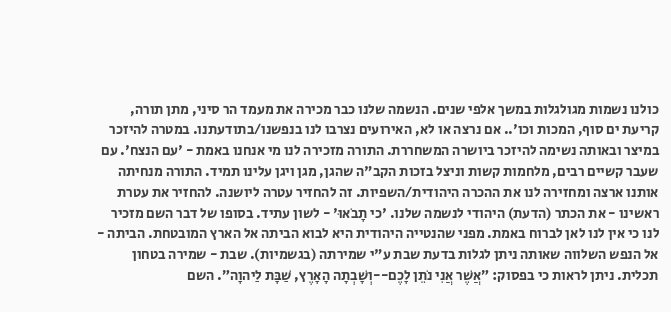כולנו נשמות מגולגלות במשך אלפי שנים. הנשמה שלנו כבר מכירה את מעמד הר סיני, מתן תורה, קריעת ים סוף, המכות וכו'.. אם נרצה או לא, האירועים נצרבו לנו בנפשנו/בתודעתנו. במטרה להיזכר במיצר ובאותה נשימה להיזכר ביושרה המשחררת. התורה מזכירה לנו מי אנחנו באמת - 'עם הנצח'. עם שעבר קשיים רבים, מלחמות קשות וניצל בזכות הקב"ה שהגן, מגן ויגן עלינו תמיד. התורה מנחיתה אותנו ארצה ומחזירה לנו את ההכרה היהודית/השפיות. זה להחזיר עטרה ליושנה. להחזיר את עטרת ראשינו - את הכתר (הדעת) היהודי לנשמה שלנו. 'כי תָבֹאוּ' - לשון עתיד. בסופו של דבר השם מזכיר לנו כי אין לנו לאן לברוח באמת. מפני שהנטייה היהודית היא לבוא הביתה אל הארץ המובטחת. הביתה - אל הנפש השלווה שאותה ניתן לגלות בדעת שבת ע"י שמירתה (בגשמיות). שבת - שמירה בטחון תכלית. ניתן לראות כי בפסוק: ״אֲשֶׁר אֲנִי נֹתֵן לָכֶם--וְשָׁבְתָה הָאָרֶץ, שַׁבָּת לַיהוָה״. השם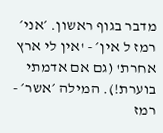מדבר בגוף ראשון. ׳אני׳ רמז ל אין׳ - 'אין לי ארץ אחרת' (גם אם אדמתי בוערת!). המילה ׳אשר׳ - רמז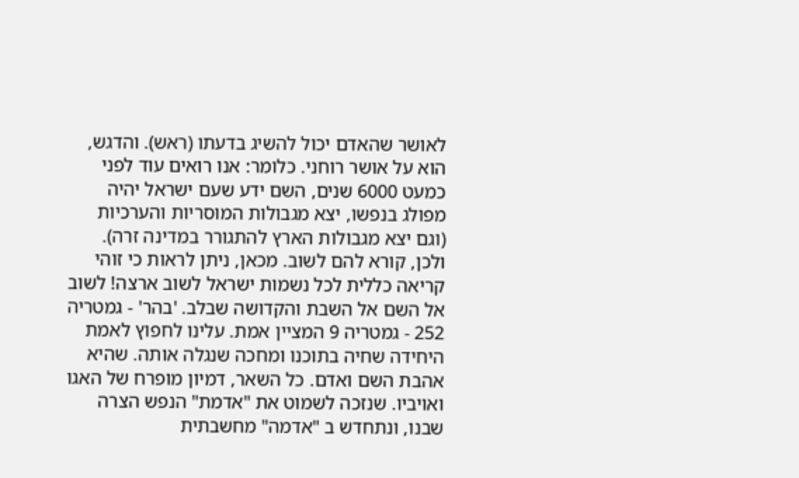לאושר שהאדם יכול להשיג בדעתו (ראש). והדגש, הוא על אושר רוחני. כלומר: אנו רואים עוד לפני כמעט 6000 שנים, השם ידע שעם ישראל יהיה מפולג בנפשו, יצא מגבולות המוסריות והערכיות (וגם יצא מגבולות הארץ להתגורר במדינה זרה). ולכן, קורא להם לשוב. מכאן, ניתן לראות כי זוהי קריאה כללית לכל נשמות ישראל לשוב ארצה! לשוב אל השם אל השבת והקדושה שבלב. 'בהר' - גמטריה 252 - גמטריה 9 המציין אמת. עלינו לחפוץ לאמת היחידה שחיה בתוכנו ומחכה שנגלה אותה. שהיא אהבת השם ואדם. כל השאר, דמיון מופרח של האגו ואויביו. שנזכה לשמוט את "אדמת" הנפש הצרה שבנו, ונתחדש ב "אדמה" מחשבתית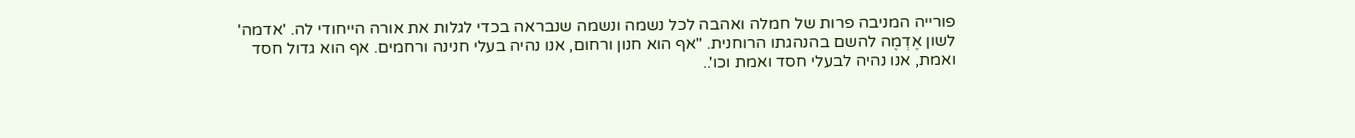פורייה המניבה פרות של חמלה ואהבה לכל נשמה ונשמה שנבראה בכדי לגלות את אורה הייחודי לה. 'אדמה' לשון אֶדְמֶה להשם בהנהגתו הרוחנית. "אף הוא חנון ורחום, אנו נהיה בעלי חנינה ורחמים. אף הוא גדול חסד ואמת, אנו נהיה לבעלי חסד ואמת וכו'..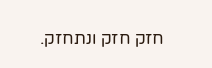חזק חזק ונתחזק.